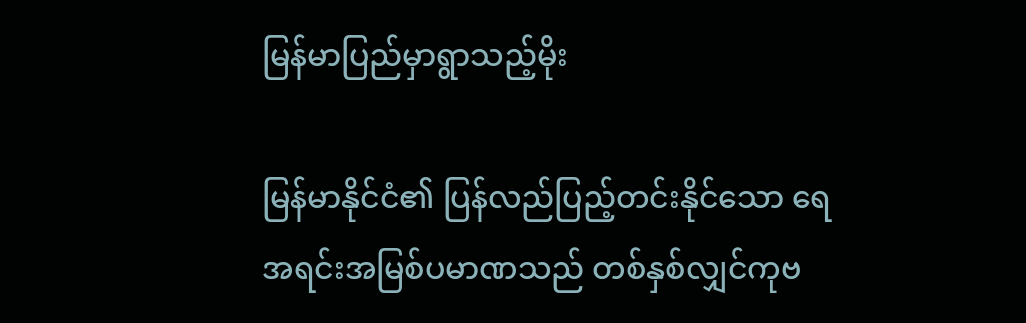မြန်မာပြည်မှာရွာသည့်မိုး

မြန်မာနိုင်ငံ၏ ပြန်လည်ပြည့်တင်းနိုင်သော ရေအရင်းအမြစ်ပမာဏသည် တစ်နှစ်လျှင်ကုဗ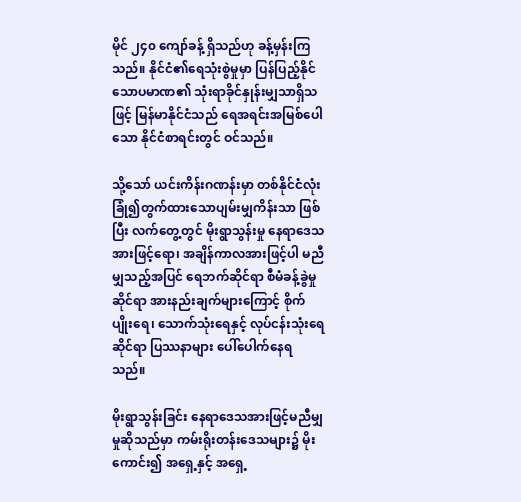မိုင် ၂၄၀ ကျော်ခန့် ရှိသည်ဟု ခန့်မှန်းကြသည်။ နိုင်ငံ၏ရေသုံးစွဲမှုမှာ ပြန်ပြည့်နိုင်သောပမာဏ၏ သုံးရာခိုင်နှုန်းမျှသာရှိသဖြင့် မြန်မာနိုင်ငံသည် ရေအရင်းအမြစ်ပေါသော နိုင်ငံစာရင်းတွင် ဝင်သည်။

သို့သော် ယင်းကိန်းဂဏန်းမှာ တစ်နိုင်ငံလုံးခြုံ၍တွက်ထားသောပျမ်းမျှကိန်းသာ ဖြစ်ပြီး လက်တွေ့တွင် မိုးရွာသွန်းမှု နေရာဒေသအားဖြင့်ရော၊ အချိန်ကာလအားဖြင့်ပါ မညီမျှသည့်အပြင် ရေဘက်ဆိုင်ရာ စီမံခန့်ခွဲမှုဆိုင်ရာ အားနည်းချက်များကြောင့် စိုက်ပျိုးရေ၊ သောက်သုံးရေနှင့် လုပ်ငန်းသုံးရေဆိုင်ရာ ပြဿနာများ ပေါ်ပေါက်နေရသည်။

မိုးရွာသွန်းခြင်း နေရာဒေသအားဖြင့်မညီမျှမှုဆိုသည်မှာ ကမ်းရိုးတန်းဒေသများ၌ မိုးကောင်း၍ အရှေ့နှင့် အရှေ့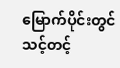မြောက်ပိုင်းတွင် သင့်တင့်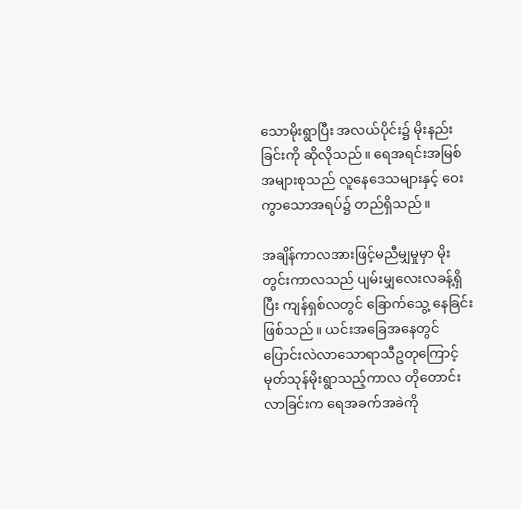သောမိုးရွာပြီး အလယ်ပိုင်း၌ မိုးနည်းခြင်းကို ဆိုလိုသည်။ ရေအရင်းအမြစ် အများစုသည် လူနေဒေသများနှင့် ဝေးကွာသောအရပ်၌ တည်ရှိသည်။

အချိန်ကာလအားဖြင့်မညီမျှမှုမှာ မိုးတွင်းကာလသည် ပျမ်းမျှလေးလခန့်ရှိပြီး ကျန်ရှစ်လတွင် ခြောက်သွေ့ နေခြင်း ဖြစ်သည်။ ယင်းအခြေအနေတွင် ပြောင်းလဲလာသောရာသီဥတုကြောင့် မုတ်သုန်မိုးရွာသည့်ကာလ တိုတောင်းလာခြင်းက ရေအခက်အခဲကို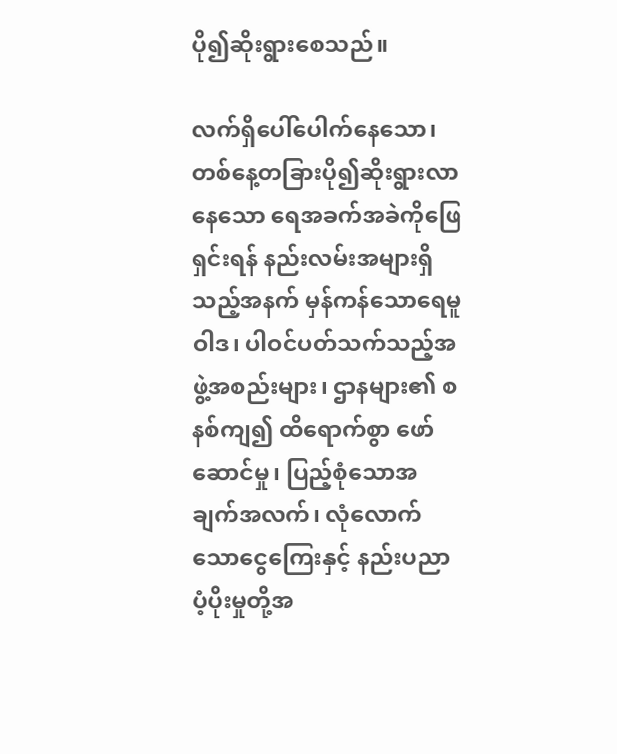ပို၍ဆိုးရွားစေသည်။

လက်ရှိပေါ်ပေါက်နေသော၊ တစ်နေ့တခြားပို၍ဆိုးရွားလာနေသော ရေအခက်အခဲကိုဖြေရှင်းရန် နည်းလမ်းအများရှိသည့်အနက် မှန်ကန်သောရေမူဝါဒ၊ ပါဝင်ပတ်သက်သည့်အဖွဲ့အစည်းများ၊ ဌာနများ၏ စနစ်ကျ၍ ထိရောက်စွာ ဖော်ဆောင်မှု၊ ပြည့်စုံသောအချက်အလက်၊ လုံလောက်သောငွေကြေးနှင့် နည်းပညာပံ့ပိုးမှုတို့အ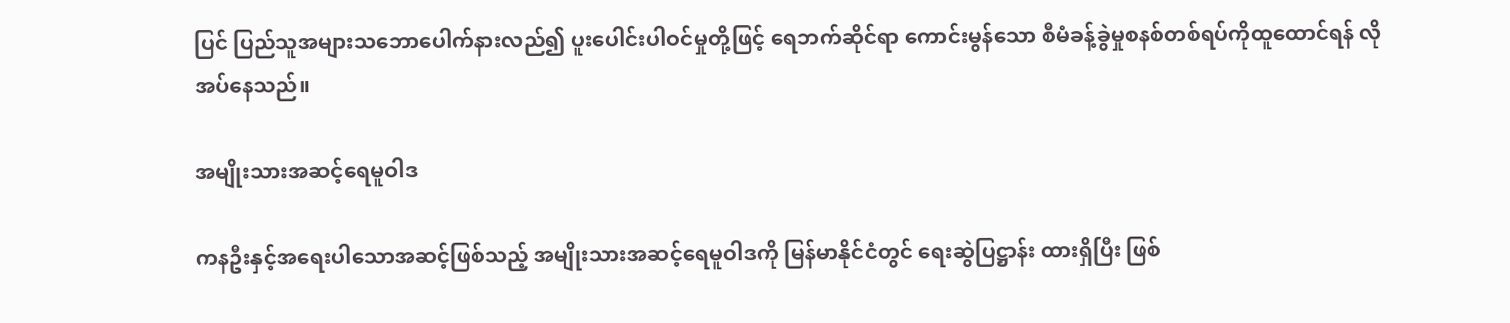ပြင် ပြည်သူအများသဘောပေါက်နားလည်၍ ပူးပေါင်းပါဝင်မှုတို့ဖြင့် ရေဘက်ဆိုင်ရာ ကောင်းမွန်သော စီမံခန့်ခွဲမှုစနစ်တစ်ရပ်ကိုထူထောင်ရန် လိုအပ်နေသည်။

အမျိုးသားအဆင့်ရေမူဝါဒ

ကနဦးနှင့်အရေးပါသောအဆင့်ဖြစ်သည့် အမျိုးသားအဆင့်ရေမူဝါဒကို မြန်မာနိုင်ငံတွင် ရေးဆွဲပြဋ္ဌာန်း ထားရှိပြီး ဖြစ်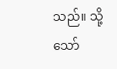သည်။ သို့သော်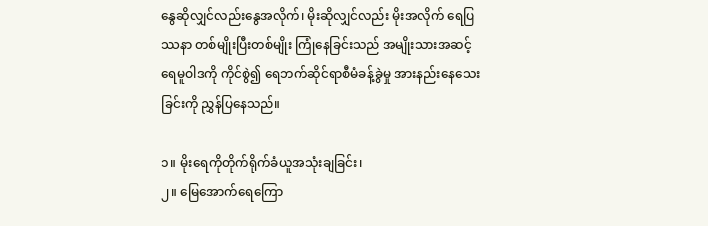နွေဆိုလျှင်လည်းနွေအလိုက်၊ မိုးဆိုလျှင်လည်း မိုးအလိုက် ရေပြဿနာ တစ်မျိုးပြီးတစ်မျိုး ကြုံနေခြင်းသည် အမျိုးသားအဆင့်ရေမူဝါဒကို ကိုင်စွဲ၍ ရေဘက်ဆိုင်ရာစီမံခန့်ခွဲမှု အားနည်းနေသေးခြင်းကို ညွှန်ပြနေသည်။

၁။ မိုးရေကိုတိုက်ရိုက်ခံယူအသုံးချခြင်း၊
၂။ မြေအောက်ရေကြော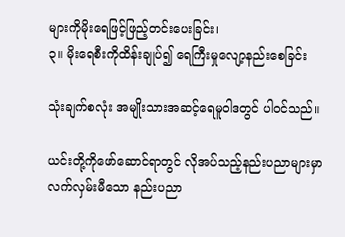များကိုမိုးရေဖြင့်ဖြည့်တင်းပေးခြင်း၊
၃။ မိုးရေစီးကိုထိန်းချုပ်၍ ရေကြီးမှုလျော့နည်းစေခြင်း

သုံးချက်စလုံး အမျိုးသားအဆင့်ရေမူဝါဒတွင် ပါဝင်သည်။

ယင်းတို့ကိုဖော်ဆောင်ရာတွင် လိုအပ်သည့်နည်းပညာများမှာ လက်လှမ်းမီသော နည်းပညာ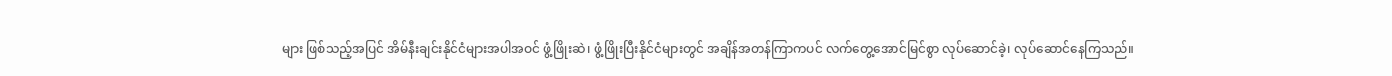များ ဖြစ်သည့်အပြင် အိမ်နီးချင်းနိုင်ငံများအပါအဝင် ဖွံ့ဖြိုးဆဲ၊ ဖွံ့ဖြိုးပြီးနိုင်ငံများတွင် အချိန်အတန်ကြာကပင် လက်တွေ့အောင်မြင်စွာ လုပ်ဆောင်ခဲ့၊ လုပ်ဆောင်နေကြသည်။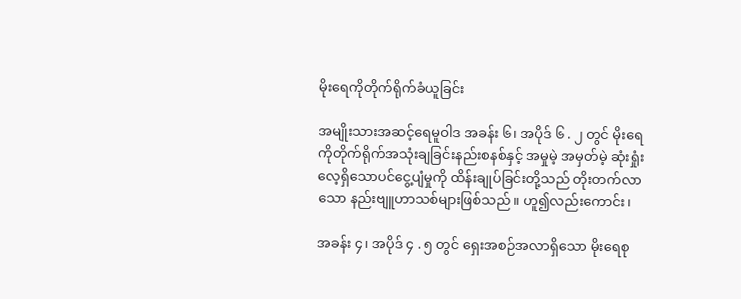မိုးရေကိုတိုက်ရိုက်ခံယူခြင်း

အမျိုးသားအဆင့်ရေမူဝါဒ အခန်း ၆၊ အပိုဒ် ၆ . ၂ တွင် မိုးရေကိုတိုက်ရိုက်အသုံးချခြင်းနည်းစနစ်နှင့် အမှုမဲ့ အမှတ်မဲ့ ဆုံးရှုံးလေ့ရှိသောပင်ငွေ့ပျံမှုကို ထိန်းချုပ်ခြင်းတို့သည် တိုးတက်လာသော နည်းဗျူဟာသစ်များဖြစ်သည်။ ဟူ၍လည်းကောင်း၊

အခန်း ၄၊ အပိုဒ် ၄ . ၅ တွင် ရှေးအစဉ်အလာရှိသော မိုးရေစု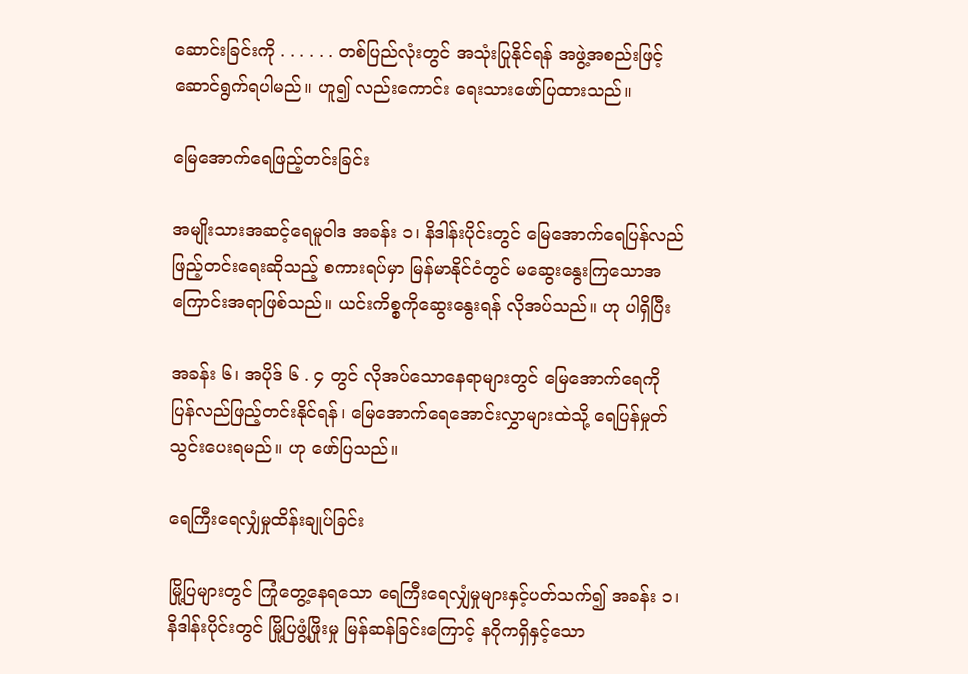ဆောင်းခြင်းကို . . . . . . တစ်ပြည်လုံးတွင် အသုံးပြုနိုင်ရန် အဖွဲ့အစည်းဖြင့် ဆောင်ရွက်ရပါမည်။ ဟူ၍ လည်းကောင်း ရေးသားဖော်ပြထားသည်။

မြေအောက်ရေဖြည့်တင်းခြင်း

အမျိုးသားအဆင့်ရေမူဝါဒ အခန်း ၁၊ နိဒါန်းပိုင်းတွင် မြေအောက်ရေပြန်လည်ဖြည့်တင်းရေးဆိုသည့် စကားရပ်မှာ မြန်မာနိုင်ငံတွင် မဆွေးနွေးကြသောအကြောင်းအရာဖြစ်သည်။ ယင်းကိစ္စကိုဆွေးနွေးရန် လိုအပ်သည်။ ဟု ပါရှိပြီး

အခန်း ၆၊ အပိုဒ် ၆ . ၄ တွင် လိုအပ်သောနေရာများတွင် မြေအောက်ရေကို ပြန်လည်ဖြည့်တင်းနိုင်ရန်၊ မြေအောက်ရေအောင်းလွှာများထဲသို့ ရေပြန်မှုတ်သွင်းပေးရမည်။ ဟု ဖော်ပြသည်။

ရေကြီးရေလျှံမှုထိန်းချုပ်ခြင်း

မြို့ပြများတွင် ကြုံတွေ့နေရသော ရေကြီးရေလျှံမှုများနှင့်ပတ်သက်၍ အခန်း ၁၊ နိဒါန်းပိုင်းတွင် မြို့ပြဖွံ့ဖြိုးမှု မြန်ဆန်ခြင်းကြောင့် နဂိုကရှိနှင့်သော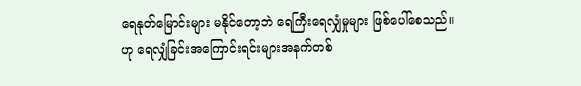ရေနုတ်မြောင်းများ မနိုင်တော့ဘဲ ရေကြီးရေလျှံမှုများ ဖြစ်ပေါ်စေသည်။
ဟု ရေလျှံခြင်းအကြောင်းရင်းများအနက်တစ်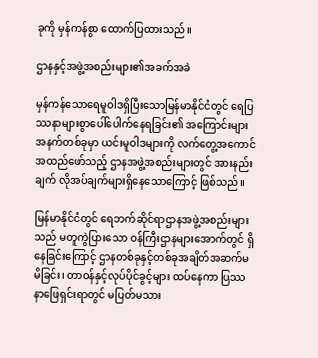ခုကို မှန်ကန်စွာ ထောက်ပြထားသည်။

ဌာနနှင့်အဖွဲ့အစည်းများ၏အခက်အခဲ

မှန်ကန်သောရေမူဝါဒရှိပြီးသောမြန်မာနိုင်ငံတွင် ရေပြဿနာများစွာပေါ်ပေါက်နေရခြင်း၏ အကြောင်းများ အနက်တစ်ခုမှာ ယင်းမူဝါဒများကို လက်တွေ့အကောင်အထည်ဖော်သည့် ဌာနအဖွဲ့အစည်းများတွင် အားနည်းချက် လိုအပ်ချက်များရှိနေသောကြောင့် ဖြစ်သည်။

မြန်မာနိုင်ငံတွင် ရေဘက်ဆိုင်ရာဌာနအဖွဲ့အစည်းများသည် မတူကွဲပြားသော ဝန်ကြီးဌာနများအောက်တွင် ရှိနေခြင်းကြောင့် ဌာနတစ်ခုနှင့်တစ်ခုအချိတ်အဆက်မမိခြင်း၊ တာဝန်နှင့်လုပ်ပိုင်ခွင့်များ ထပ်နေကာ ပြဿနာဖြေရှင်းရာတွင် မပြတ်မသား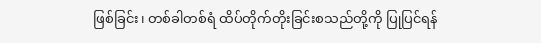ဖြစ်ခြင်း၊ တစ်ခါတစ်ရံ ထိပ်တိုက်တိုးခြင်းစသည်တို့ကို ပြုပြင်ရန်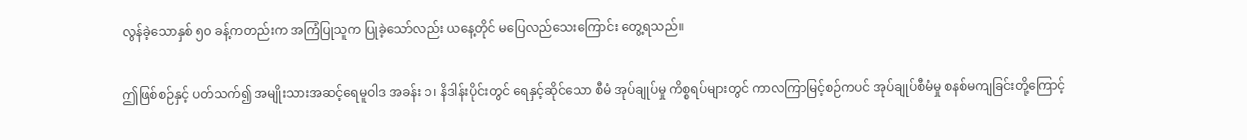လွန်ခဲ့သောနှစ် ၅၀ ခန့်ကတည်းက အကြံပြုသူက ပြုခဲ့သော်လည်း ယနေ့တိုင် မပြေလည်သေးကြောင်း တွေ့ရသည်။

ဤဖြစ်စဉ်နှင့် ပတ်သက်၍ အမျိုးသားအဆင့်ရေမူဝါဒ အခန်း ၁၊ နိဒါန်းပိုင်းတွင် ရေနှင့်ဆိုင်သော စီမံ အုပ်ချုပ်မှု ကိစ္စရပ်များတွင် ကာလကြာမြင့်စဉ်ကပင် အုပ်ချုပ်စီမံမှု စနစ်မကျခြင်းတို့ကြောင့်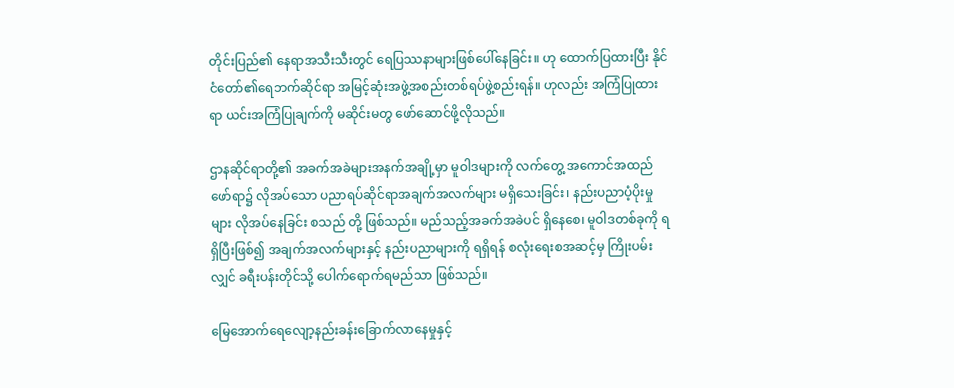တိုင်းပြည်၏ နေရာအသီးသီးတွင် ရေပြဿနာများဖြစ်ပေါ်နေခြင်း။ ဟု ထောက်ပြထားပြီး နိုင်ငံတော်၏ရေဘက်ဆိုင်ရာ အမြင့်ဆုံးအဖွဲ့အစည်းတစ်ရပ်ဖွဲ့စည်းရန်။ ဟုလည်း အကြံပြုထားရာ ယင်းအကြံပြုချက်ကို မဆိုင်းမတွ ဖော်ဆောင်ဖို့လိုသည်။

ဌာနဆိုင်ရာတို့၏ အခက်အခဲများအနက်အချို့မှာ မူဝါဒများကို လက်တွေ့ အကောင်အထည်ဖော်ရာ၌ လိုအပ်သော ပညာရပ်ဆိုင်ရာအချက်အလက်များ မရှိသေးခြင်း၊ နည်းပညာပံ့ပိုးမှုများ လိုအပ်နေခြင်း စသည် တို့ ဖြစ်သည်။ မည်သည့်အခက်အခဲပင် ရှိနေစေ၊ မူဝါဒတစ်ခုကို ရရှိပြီးဖြစ်၍ အချက်အလက်များနှင့် နည်းပညာများကို ရရှိရန် စလုံးရေးစအဆင့်မှ ကြိုးပမ်းလျှင် ခရီးပန်းတိုင်သို့ ပေါက်ရောက်ရမည်သာ ဖြစ်သည်။

မြေအောက်ရေလျော့နည်းခန်းခြောက်လာနေမှုနှင့်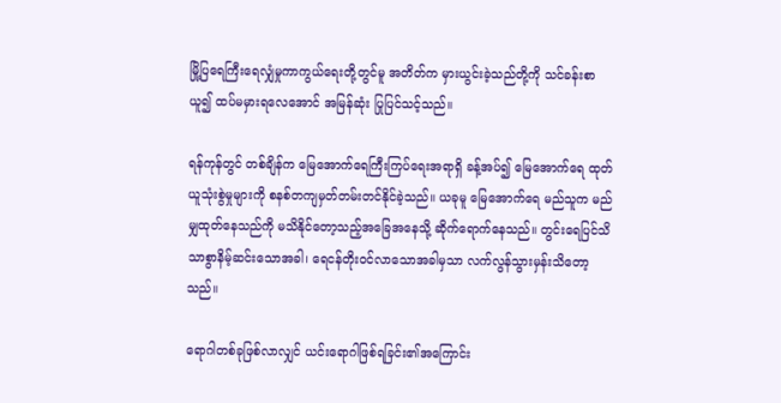မြို့ပြရေကြီးရေလျှံမှုကာကွယ်ရေးတို့တွင်မူ အတိတ်က မှားယွင်းခဲ့သည်တို့ကို သင်ခန်းစာယူ၍ ထပ်မမှားရလေအောင် အမြန်ဆုံး ပြုပြင်သင့်သည်။

ရန်ကုန်တွင် တစ်ချိန်က မြေအောက်ရေကြီးကြပ်ရေးအရာရှိ ခန့်အပ်၍ မြေအောက်ရေ ထုတ်ယူသုံးစွဲမှုများကို စနစ်တကျမှတ်တမ်းတင်နိုင်ခဲ့သည်။ ယခုမူ မြေအောက်ရေ မည်သူက မည်မျှထုတ်နေသည်ကို မသိနိုင်တော့သည့်အခြေအနေသို့ ဆိုက်ရောက်နေသည်။ တွင်းရေပြင်သိသာစွာနိမ့်ဆင်းသောအခါ၊ ရေငန်တိုးဝင်လာသောအခါမှသာ လက်လွန်သွားမှန်းသိတော့သည်။

ရောဂါတစ်ခုဖြစ်လာလျှင် ယင်းရောဂါဖြစ်ရခြင်း၏အကြောင်း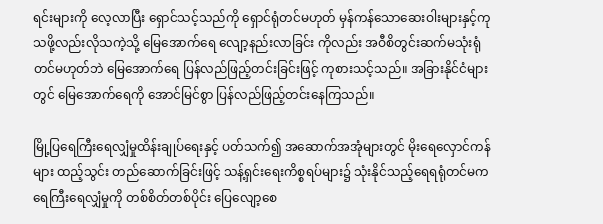ရင်းများကို လေ့လာပြီး ရှောင်သင့်သည်ကို ရှောင်ရုံတင်မဟုတ် မှန်ကန်သောဆေးဝါးများနှင့်ကုသဖို့လည်းလိုသကဲ့သို့ မြေအောက်ရေ လျော့နည်းလာခြင်း ကိုလည်း အဝီစိတွင်းဆက်မသုံးရုံတင်မဟုတ်ဘဲ မြေအောက်ရေ ပြန်လည်ဖြည့်တင်းခြင်းဖြင့် ကုစားသင့်သည်။ အခြားနိုင်ငံများတွင် မြေအောက်ရေကို အောင်မြင်စွာ ပြန်လည်ဖြည့်တင်းနေကြသည်။

မြို့ပြရေကြီးရေလျှံမှုထိန်းချုပ်ရေးနှင့် ပတ်သက်၍ အဆောက်အအုံများတွင် မိုးရေလှောင်ကန်များ ထည့်သွင်း တည်ဆောက်ခြင်းဖြင့် သန့်ရှင်းရေးကိစ္စရပ်များ၌ သုံးနိုင်သည့်ရေရရုံတင်မက ရေကြီးရေလျှံမှုကို တစ်စိတ်တစ်ပိုင်း ပြေလျော့စေ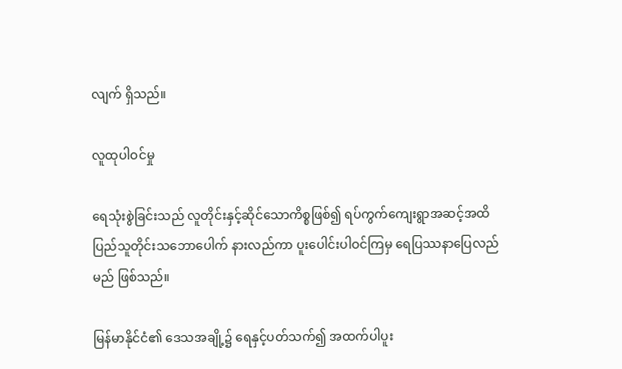လျက် ရှိသည်။

လူထုပါဝင်မှု

ရေသုံးစွဲခြင်းသည် လူတိုင်းနှင့်ဆိုင်သောကိစ္စဖြစ်၍ ရပ်ကွက်ကျေးရွာအဆင့်အထိ ပြည်သူတိုင်းသဘောပေါက် နားလည်ကာ ပူးပေါင်းပါဝင်ကြမှ ရေပြဿနာပြေလည်မည် ဖြစ်သည်။

မြန်မာနိုင်ငံ၏ ဒေသအချို့၌ ရေနှင့်ပတ်သက်၍ အထက်ပါပူး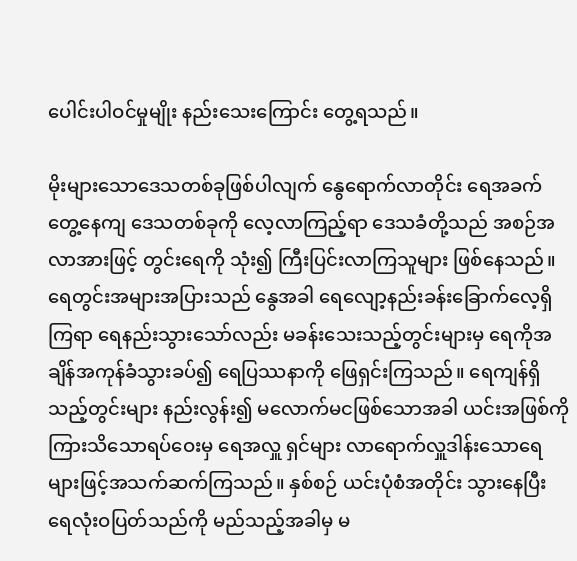ပေါင်းပါဝင်မှုမျိုး နည်းသေးကြောင်း တွေ့ရသည်။

မိုးများသောဒေသတစ်ခုဖြစ်ပါလျက် နွေရောက်လာတိုင်း ရေအခက်တွေ့နေကျ ဒေသတစ်ခုကို လေ့လာကြည့်ရာ ဒေသခံတို့သည် အစဉ်အလာအားဖြင့် တွင်းရေကို သုံး၍ ကြီးပြင်းလာကြသူများ ဖြစ်နေသည်။ ရေတွင်းအများအပြားသည် နွေအခါ ရေလျော့နည်းခန်းခြောက်လေ့ရှိကြရာ ရေနည်းသွားသော်လည်း မခန်းသေးသည့်တွင်းများမှ ရေကိုအချိန်အကုန်ခံသွားခပ်၍ ရေပြဿနာကို ဖြေရှင်းကြသည်။ ရေကျန်ရှိသည့်တွင်းများ နည်းလွန်း၍ မလောက်မငဖြစ်သောအခါ ယင်းအဖြစ်ကို ကြားသိသောရပ်ဝေးမှ ရေအလှူ ရှင်များ လာရောက်လှူဒါန်းသောရေများဖြင့်အသက်ဆက်ကြသည်။ နှစ်စဉ် ယင်းပုံစံအတိုင်း သွားနေပြီး ရေလုံးဝပြတ်သည်ကို မည်သည့်အခါမှ မ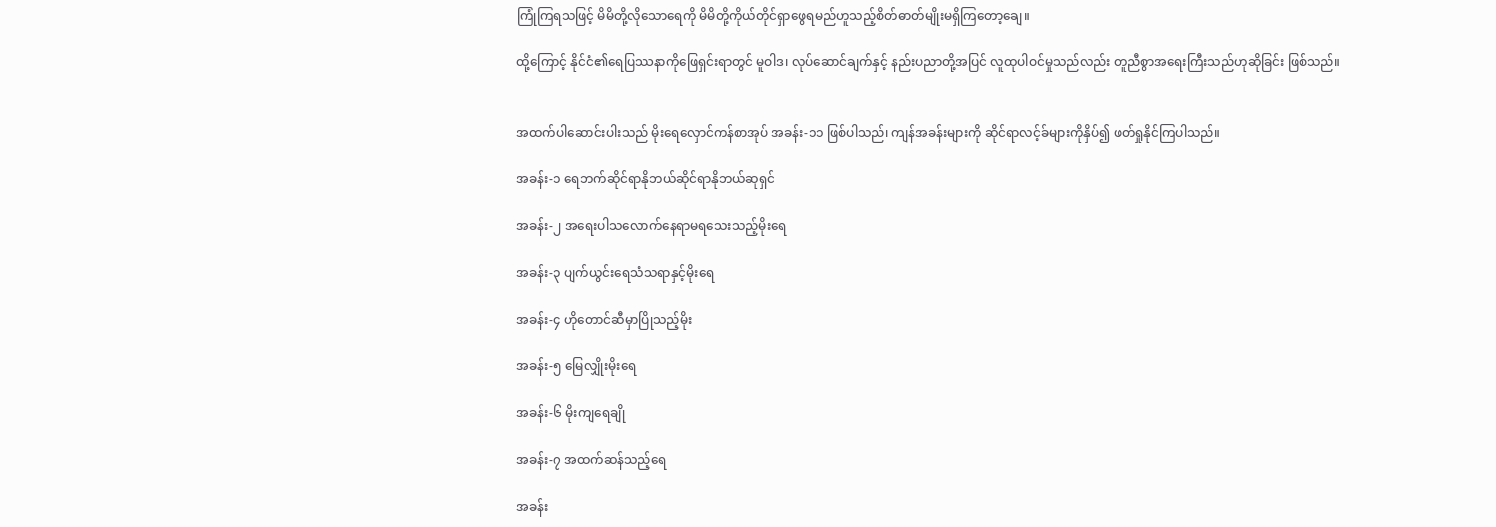ကြုံကြရသဖြင့် မိမိတို့လိုသောရေကို မိမိတို့ကိုယ်တိုင်ရှာဖွေရမည်ဟူသည့်စိတ်ဓာတ်မျိုးမရှိကြတော့ချေ။

ထို့ကြောင့် နိုင်ငံ၏ရေပြဿနာကိုဖြေရှင်းရာတွင် မူဝါဒ၊ လုပ်ဆောင်ချက်နှင့် နည်းပညာတို့အပြင် လူထုပါဝင်မှုသည်လည်း တူညီစွာအရေးကြီးသည်ဟုဆိုခြင်း ဖြစ်သည်။


အထက်ပါဆောင်းပါးသည် မိုးရေလှောင်ကန်စာအုပ် အခန်း-၁၁ ဖြစ်ပါသည်၊ ကျန်အခန်းများကို ဆိုင်ရာလင့်ခ်များကိုနှိပ်၍ ဖတ်ရှုနိုင်ကြပါသည်။

အခန်း-၁ ရေဘက်ဆိုင်ရာနိုဘယ်ဆိုင်ရာနိုဘယ်ဆုရှင်

အခန်း-၂ အရေးပါသလောက်နေရာမရသေးသည့်မိုးရေ

အခန်း-၃ ပျက်ယွင်းရေသံသရာနှင့်မိုးရေ

အခန်း-၄ ဟိုတောင်ဆီမှာပြိုသည့်မိုး

အခန်း-၅ မြေလျှိုးမိုးရေ

အခန်း-၆ မိုးကျရေချို

အခန်း-၇ အထက်ဆန်သည့်ရေ

အခန်း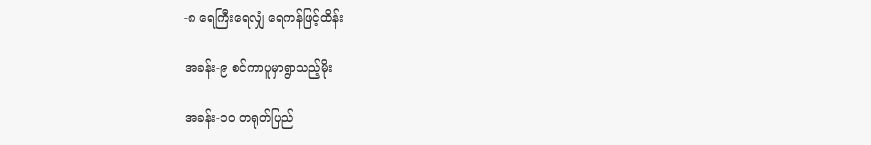-၈ ရေကြီးရေလျှံ ရေကန်ဖြင့်ထိန်း

အခန်း-၉ စင်ကာပူမှာရွာသည့်မိုး

အခန်း-၁၀ တရုတ်ပြည်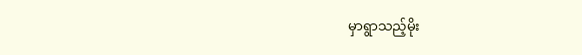မှာရွာသည့်မိုး